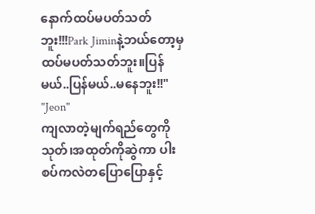နောက်ထပ်မပတ်သတ်ဘူး!!!Park Jiminနဲ့ဘယ်တော့မှ ထပ်မပတ်သတ်ဘူး။ပြန်မယ်..ပြန်မယ်..မနေဘူး!!"
"Jeon"
ကျလာတဲ့မျက်ရည်တွေကိုသုတ်၊အထုတ်ကိုဆွဲကာ ပါးစပ်ကလဲတပြောပြောနှင့်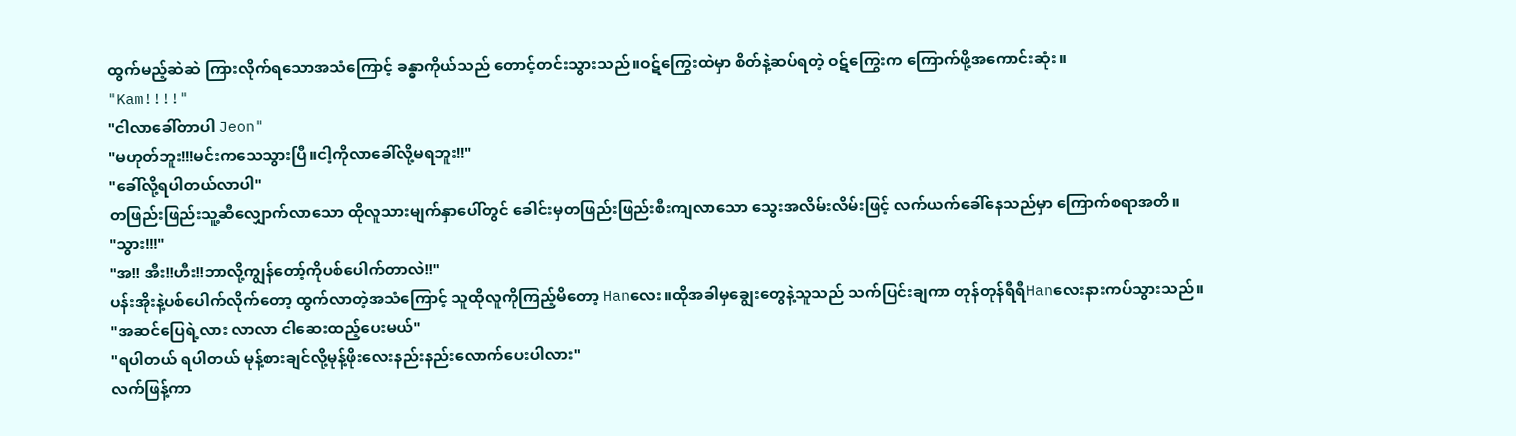ထွက်မည့်ဆဲဆဲ ကြားလိုက်ရသောအသံကြောင့် ခန္ဓာကိုယ်သည် တောင့်တင်းသွားသည်။ဝဋ်ကြွေးထဲမှာ စိတ်နဲ့ဆပ်ရတဲ့ ဝဋ်ကြွေးက ကြောက်ဖို့အကောင်းဆုံး။
"Kam!!!!"
"ငါလာခေါ်တာပါ Jeon"
"မဟုတ်ဘူး!!!မင်းကသေသွားပြီ။ငါ့ကိုလာခေါ်လို့မရဘူး!!"
"ခေါ်လို့ရပါတယ်လာပါ"
တဖြည်းဖြည်းသူ့ဆီလျှောက်လာသော ထိုလူသားမျက်နှာပေါ်တွင် ခေါင်းမှတဖြည်းဖြည်းစီးကျလာသော သွေးအလိမ်းလိမ်းဖြင့် လက်ယက်ခေါ်နေသည်မှာ ကြောက်စရာအတိ။
"သွား!!!"
"အ!! အီး!!ဟီး!!ဘာလို့ကျွန်တော့်ကိုပစ်ပေါက်တာလဲ!!"
ပန်းအိုးနဲ့ပစ်ပေါက်လိုက်တော့ ထွက်လာတဲ့အသံကြောင့် သူထိုလူကိုကြည့်မိတော့ Hanလေး။ထိုအခါမှချွေးတွေနဲ့သူသည် သက်ပြင်းချကာ တုန်တုန်ရီရီHanလေးနားကပ်သွားသည်။
"အဆင်ပြေရဲ့လား လာလာ ငါဆေးထည့်ပေးမယ်"
"ရပါတယ် ရပါတယ် မုန့်စားချင်လို့မုန့်ဖိုးလေးနည်းနည်းလောက်ပေးပါလား"
လက်ဖြန့်ကာ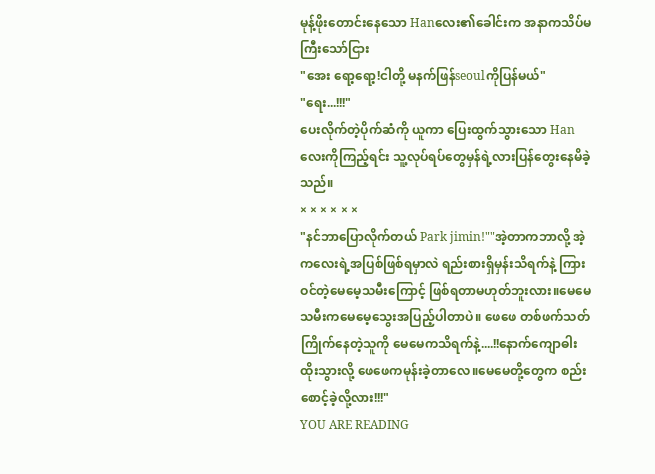မုန့်ဖိုးတောင်းနေသော Hanလေး၏ခေါင်းက အနာကသိပ်မကြီးသော်ငြား
"အေး ရော့ရော့!ငါတို့ မနက်ဖြန်seoulကိုပြန်မယ်"
"ရေး...!!!"
ပေးလိုက်တဲ့ပိုက်ဆံကို ယူကာ ပြေးထွက်သွားသော Hanလေးကိုကြည့်ရင်း သူ့လုပ်ရပ်တွေမှန်ရဲ့လားပြန်တွေးနေမိခဲ့သည်။
× × × × × ×
"နင်ဘာပြောလိုက်တယ် Park jimin!""အဲ့တာကဘာလို့ အဲ့ကလေးရဲ့အပြစ်ဖြစ်ရမှာလဲ ရည်းစားရှိမှန်းသိရက်နဲ့ ကြားဝင်တဲ့မေမေ့သမီးကြောင့် ဖြစ်ရတာမဟုတ်ဘူးလား။မေမေသမီးကမေမေ့သွေးအပြည့်ပါတာပဲ။ ဖေဖေ တစ်ဖက်သတ်ကြိုက်နေတဲ့သူကို မေမေကသိရက်နဲ့....!!နောက်ကျောဓါးထိုးသွားလို့ ဖေဖေကမုန်းခဲ့တာလေ။မေမေတို့တွေက စည်းစောင့်ခဲ့လို့လား!!!"
YOU ARE READING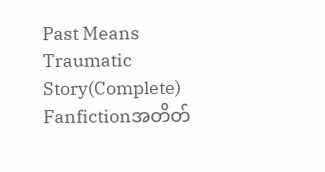Past Means Traumatic Story(Complete)
Fanfictionအတိတ်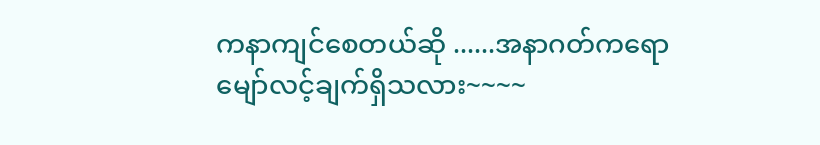ကနာကျင်စေတယ်ဆို ......အနာဂတ်ကရောမျော်လင့်ချက်ရှိသလား~~~~